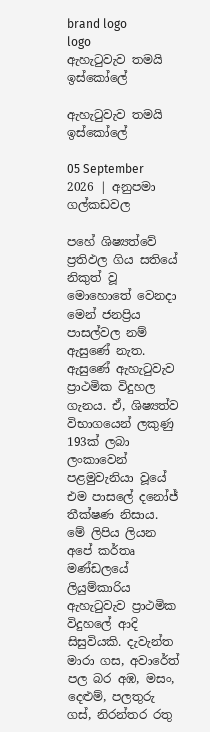brand logo
logo
ඇහැටුවැව තමයි ඉස්කෝලේ

ඇහැටුවැව තමයි ඉස්කෝලේ

05 September 2026 | අනුපමා ගල්කඩවල

පහේ ශිෂ්‍යත්වේ ප්‍රතිඵල ගිය සතියේ නිකුත් වූ මොහොතේ වෙනදා මෙන් ජනප්‍රිය පාසල්වල නම් ඇසුණේ නැත. ඇසුණේ ඇහැටුවැව ප්‍රාථමික විදුහල ගැනය. ඒ, ශිෂ්‍යත්ව විභාගයෙන් ලකුණු 193ක් ලබා ලංකාවෙන් පළමුවැනියා වූයේ එම පාසලේ දනෝජ් තීක්ෂණ නිසාය. මේ ලිපිය ලියන අපේ කර්තෘ මණ්ඩලයේ ලියුම්කාරිය ඇහැටුවැව ප්‍රාථමික විදුහලේ ආදි සිසුවියකි. දැවැන්ත මාරා ගස, අවාරේත් පල බර අඹ, මසං, දෙළුම්, පලතුරු ගස්, නිරන්තර රතු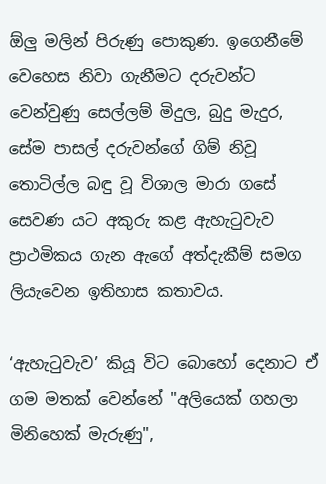ඕලු මලින් පිරුණු පොකුණ. ඉගෙනීමේ වෙහෙස නිවා ගැනීමට දරුවන්ට වෙන්වුණු සෙල්ලම් මිදුල, බුදු මැදුර, සේම පාසල් දරුවන්ගේ ගිම් නිවූ තොටිල්ල බඳු වූ විශාල මාරා ගසේ සෙවණ යට අකුරු කළ ඇහැටුවැව ප්‍රාථමිකය ගැන ඇගේ අත්දැකීම් සමග ලියැවෙන ඉතිහාස කතාවය.

‘ඇහැටුවැව’ කියූ විට බොහෝ දෙනාට ඒ ගම මතක් වෙන්නේ "අලියෙක් ගහලා මිනිහෙක් මැරුණු",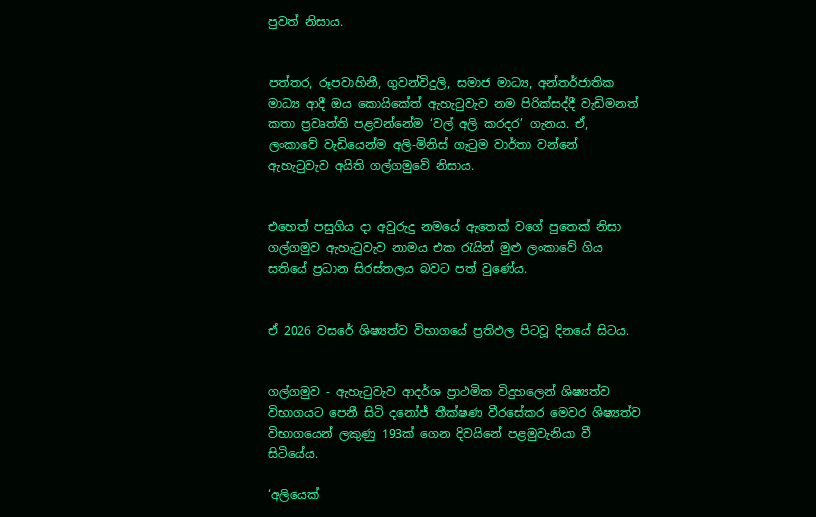පුවත් නිසාය.


පත්තර, රූපවාහිනී, ගුවන්විදුලි, සමාජ මාධ්‍ය, අන්තර්ජාතික මාධ්‍ය ආදී ඔය කොයිකේත් ඇහැටුවැව නම පිරික්සද්දී වැඩිමනත් කතා ප්‍රවෘත්ති පළවන්නේම ‘වල් අලි කරදර’ ගැනය. ඒ, ලංකාවේ වැඩියෙන්ම අලි-මිනිස් ගැටුම වාර්තා වන්නේ ඇහැටුවැව අයිති ගල්ගමුවේ නිසාය.


එහෙත් පසුගිය දා අවුරුදු නමයේ ඇතෙක් වගේ පුතෙක් නිසා ගල්ගමුව ඇහැටුවැව නාමය එක රැයින් මුළු ලංකාවේ ගිය සතියේ ප්‍රධාන සිරස්තලය බවට පත් වුණේය.


ඒ 2026 වසරේ ශිෂ්‍යත්ව විභාගයේ ප්‍රතිඵල පිටවූ දිනයේ සිටය.


ගල්ගමුව - ඇහැටුවැව ආදර්ශ ප්‍රාථමික විදුහලෙන් ශිෂ්‍යත්ව විභාගයට පෙනී සිටි දනෝජ් තීක්ෂණ වීරසේකර මෙවර ශිෂ්‍යත්ව විභාගයෙන් ලකුණු 193ක් ගෙන දිවයිනේ පළමුවැනියා වී සිටියේය.

‘අලියෙක්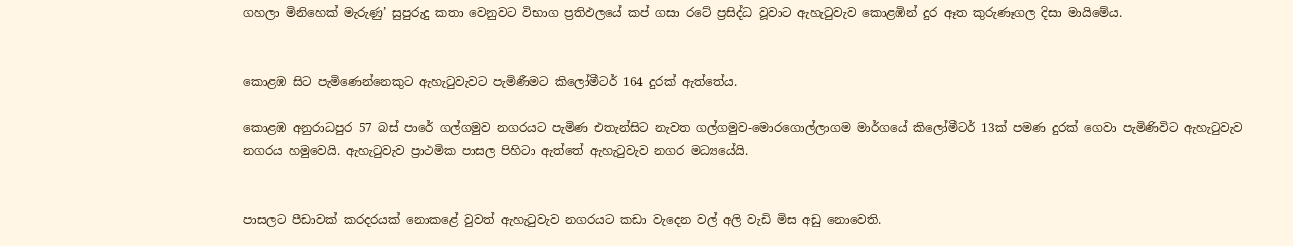ගහලා මිනිහෙක් මැරුණු’ සුපුරුදු කතා වෙනුවට විභාග ප්‍රතිඵලයේ කප් ගසා රටේ ප්‍රසිද්ධ වූවාට ඇහැටුවැව කොළඹින් දුර ඈත කුරුණෑගල දිසා මායිමේය.


කොළඹ සිට පැමිණෙන්නෙකුට ඇහැටුවැවට පැමිණීමට කිලෝමීටර් 164 දුරක් ඇත්තේය.

කොළඹ අනුරාධපුර 57 බස් පාරේ ගල්ගමුව නගරයට පැමිණ එතැන්සිට නැවත ගල්ගමුව-මොරගොල්ලාගම මාර්ගයේ කිලෝමීටර් 13ක් පමණ දුරක් ගෙවා පැමිණිවිට ඇහැටුවැව නගරය හමුවෙයි. ඇහැටුවැව ප්‍රාථමික පාසල පිහිටා ඇත්තේ ඇහැටුවැව නගර මධ්‍යයේයි.


පාසලට පීඩාවක් කරදරයක් නොකළේ වුවත් ඇහැටුවැව නගරයට කඩා වැදෙන වල් අලි වැඩි මිස අඩු නොවෙති.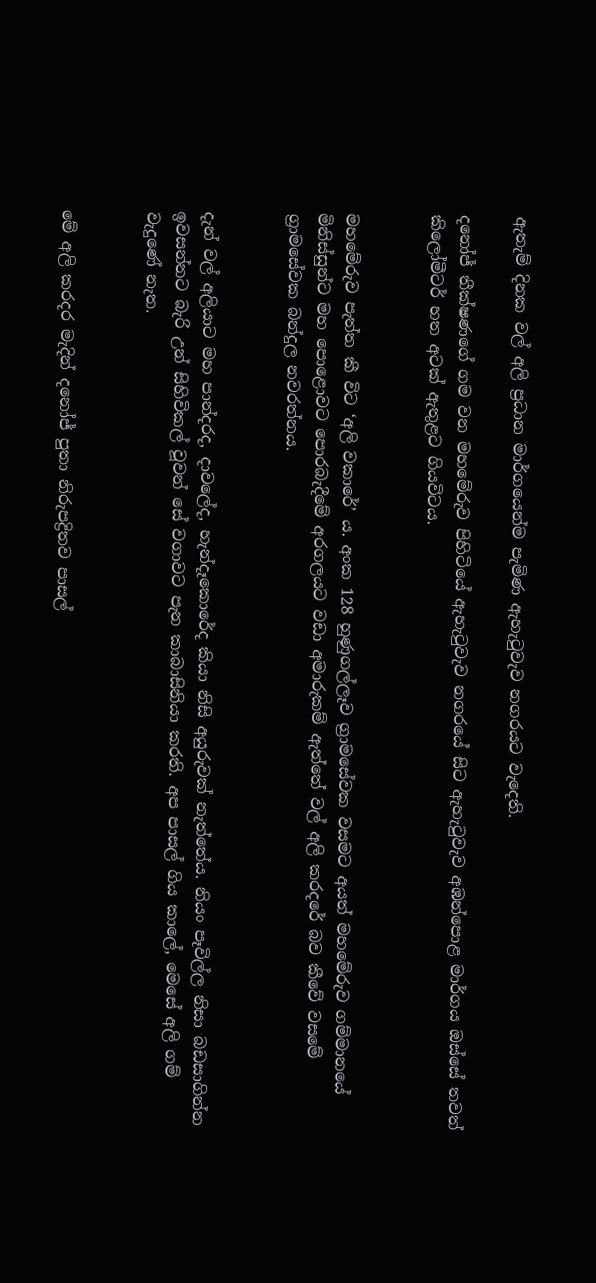ඇතැම් දිනක වල් අලි ප්‍රධාන මාර්ගයෙන්ම පැමිණ ඇහැටුවැව නගරයට වැදෙති.

දනෝජ් තීක්ෂණගේ ගම වන මහමේරුව පිහිටියේ ඇහැටුවැව නගරයේ සිට ඇහැටුවැව අඹන්පොළ මාර්ගය ඔස්සේ තවත් කිලෝමීටර් හත අටක් ඇතුළට ගියවිටය.


මහමේරුව පැත්ත කී විට ‘අලි වකාරේ’ ය. අංක 128 හුණුගල්ලෑව ග්‍රාමසේවක වසමට අයත් මහමේරුව ගම්මානයේ මිනිස්සුන්ට මහ පොළොවට පොරබැදීමේ අරගලයට වඩා අමාරුකම් ඇත්තේ වල් අලි කරදරේ බව කීවේ වසමේ ග්‍රාමසේවක බන්දුල නවරත්නය.


දැන් වල් අලියාට මහ පාන්දරද, දාවලේද, හැන්දෑකොරේද කියා නිසි අයුරුවක් නැත්තේය. නියං පෑවිල්ල නිසා බඩසාගින්න ඉවසන්නට බැරි උන් සිහිවිකල් වූවන් සේ වගාවට පැන කාබාසිනියා කරති. අප පාසල් ගිය කාලේ, මෙසේ අලි ගම් වැදුණේ නැත.


මේ අලි කරදර මැදින් දනෝජ් පුතා නිරුපද්‍රිතව පාසල්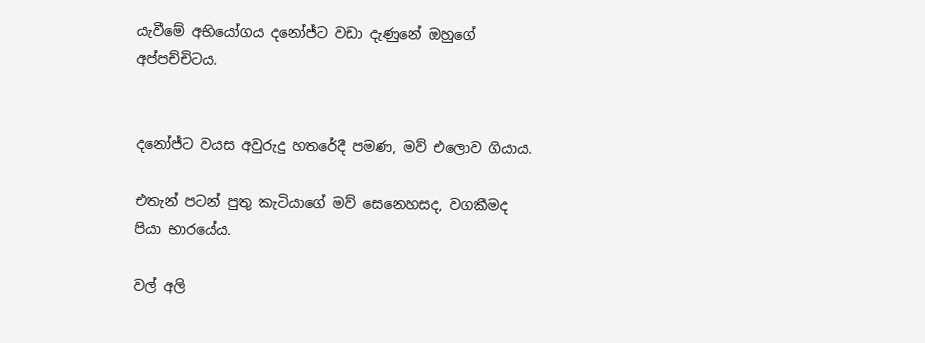යැවීමේ අභියෝගය දනෝජ්ට වඩා දැණුනේ ඔහුගේ අප්පච්චිටය.


දනෝජ්ට වයස අවුරුදු හතරේදී පමණ, මව් එලොව ගියාය.

එතැන් පටන් පුතු කැටියාගේ මව් සෙනෙහසද, වගකීමද පියා භාරයේය.

වල් අලි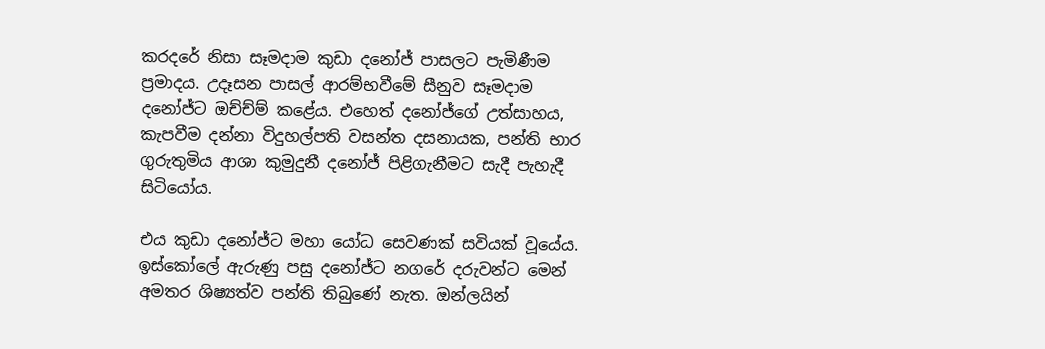කරදරේ නිසා සෑමදාම කුඩා දනෝජ් පාසලට පැමිණීම ප්‍රමාදය. උදෑසන පාසල් ආරම්භවීමේ සීනුව සෑමදාම දනෝජ්ට ඔච්ච්ම් කළේය. එහෙත් දනෝජ්ගේ උත්සාහය, කැපවීම දන්නා විදුහල්පති වසන්ත දසනායක, පන්ති භාර ගුරුතුමිය ආශා කුමුදුනී දනෝජ් පිළිගැනීමට සැදී පැහැදී සිටියෝය.

එය කුඩා දනෝජ්ට මහා යෝධ සෙවණක් සවියක් වූයේය. ඉස්කෝලේ ඇරුණු පසු දනෝජ්ට නගරේ දරුවන්ට මෙන් අමතර ශිෂ්‍යත්ව පන්ති තිබුණේ නැත. ඔන්ලයින්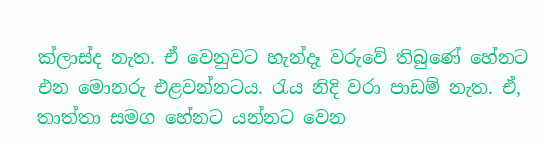ක්ලාස්ද නැත. ඒ වෙනුවට හැන්දෑ වරුවේ තිබුණේ හේනට එන මොනරු එළවන්නටය. රැය නිදි වරා පාඩම් නැත. ඒ, තාත්තා සමග හේනට යන්නට වෙන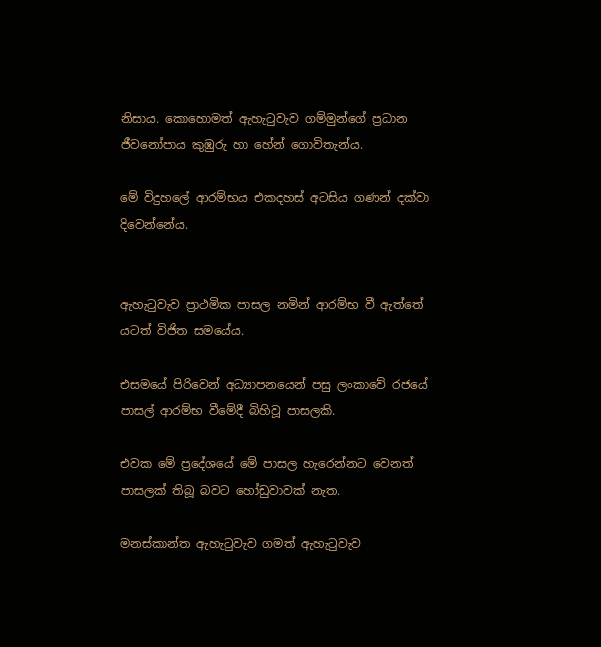නිසාය. කොහොමත් ඇහැටුවැව ගම්මුන්ගේ ප්‍රධාන ජීවනෝපාය කුඹුරු හා හේන් ගොවිතැන්ය.

මේ විදුහලේ ආරම්භය එකදහස් අටසිය ගණන් දක්වා දිවෙන්නේය.


ඇහැටුවැව ප්‍රාථමික පාසල නමින් ආරම්භ වී ඇත්තේ යටත් විජිත සමයේය.

එසමයේ පිරිවෙන් අධ්‍යාපනයෙන් පසු ලංකාවේ රජයේ පාසල් ආරම්භ වීමේදී බිහිවූ පාසලකි.

එවක මේ ප්‍රදේශයේ මේ පාසල හැරෙන්නට වෙනත් පාසලක් තිබූ බවට හෝඩුවාවක් නැත.

මනස්කාන්ත ඇහැටුවැව ගමත් ඇහැටුවැව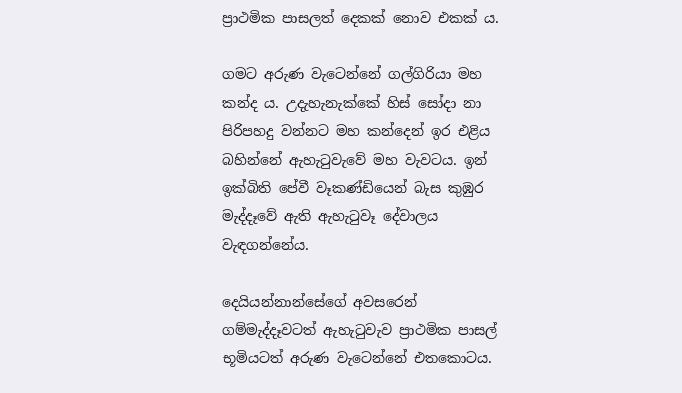ප්‍රාථමික පාසලත් දෙකක් නොව එකක් ය.

ගමට අරුණ වැටෙන්නේ ගල්ගිරියා මහ කන්ද ය. උදැහැනැක්කේ හිස් සෝදා නා පිරිපහදු වන්නට මහ කන්දෙන් ඉර එළිය බහින්නේ ඇහැටුවැවේ මහ වැවටය. ඉන් ඉක්බිති පේවී වෑකණ්ඩියෙන් බැස කුඹුර මැද්දෑවේ ඇති ඇහැටුවෑ දේවාලය වැඳගන්නේය.

දෙයියන්නාන්සේගේ අවසරෙන් ගම්මැද්දෑවටත් ඇහැටුවැව ප්‍රාථමික පාසල් භූමියටත් අරුණ වැටෙන්නේ එතකොටය.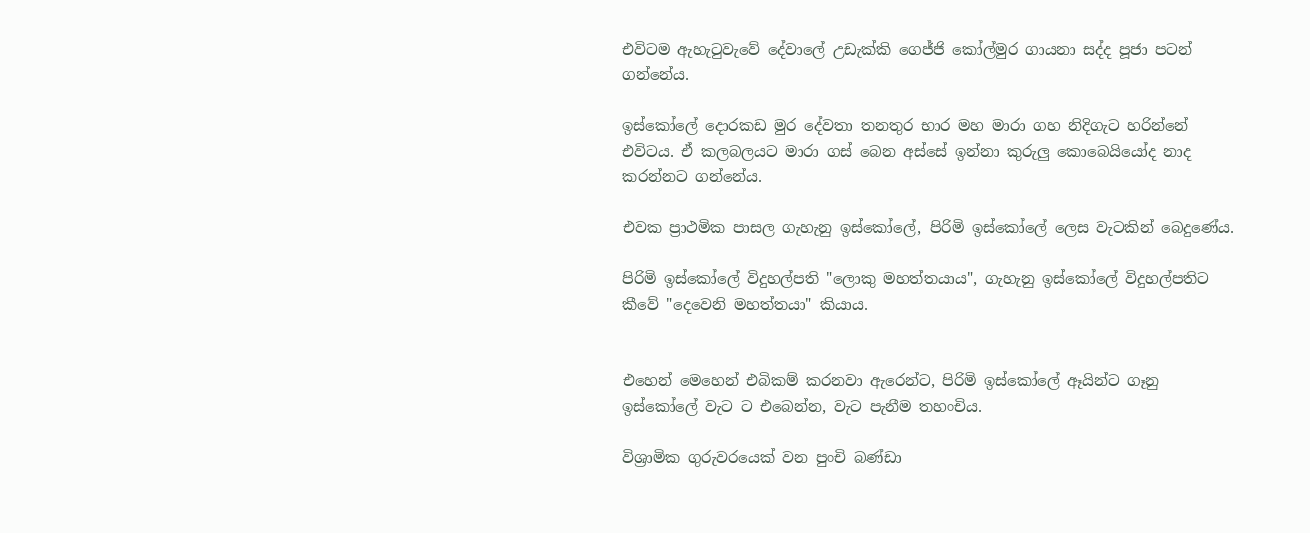එවිටම ඇහැටුවැවේ දේවාලේ උඩැක්කි ගෙජ්ජි කෝල්මුර ගායනා සද්ද පූජා පටන් ගන්නේය.

ඉස්කෝලේ දොරකඩ මුර දේවතා තනතුර භාර මහ මාරා ගහ නිදිගැට හරින්නේ එවිටය. ඒ කලබලයට මාරා ගස් බෙන අස්සේ ඉන්නා කුරුලු කොබෙයියෝද නාද කරන්නට ගන්නේය.

එවක ප්‍රාථමික පාසල ගැහැනු ඉස්කෝලේ, පිරිමි ඉස්කෝලේ ලෙස වැටකින් බෙදුණේය.

පිරිමි ඉස්කෝලේ විදුහල්පති "ලොකු මහත්තයාය", ගැහැනු ඉස්කෝලේ විදුහල්පතිට කීවේ "දෙවෙනි මහත්තයා" කියාය.


එහෙන් මෙහෙන් එබිකම් කරනවා ඇරෙන්ට, පිරිමි ඉස්කෝලේ ඈයින්ට ගෑනු ඉස්කෝලේ වැට ට එබෙන්න, වැට පැනීම තහංචිය.

විශ්‍රාමික ගුරුවරයෙක් වන පුංචි බණ්ඩා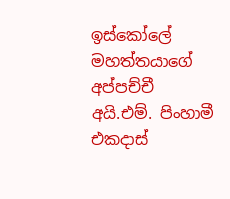ඉස්කෝලේ මහත්තයාගේ අප්පච්චී අයි.එම්. පිංහාමී එකදාස්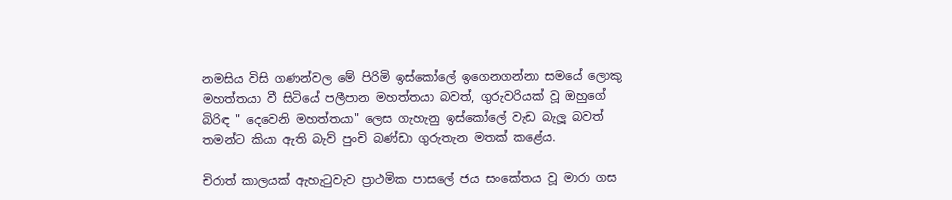නමසිය විසි ගණන්වල මේ පිරිමි ඉස්කෝලේ ඉගෙනගන්නා සමයේ ලොකු මහත්තයා වී සිටියේ පලීපාන මහත්තයා බවත්, ගුරුවරියක් වූ ඔහුගේ බිරිඳ " දෙවෙනි මහත්තයා" ලෙස ගැහැනු ඉස්කෝලේ වැඩ බැලූ බවත් තමන්ට කියා ඇති බැව් පුංචි බණ්ඩා ගුරුතැන මතක් කළේය.

චිරාත් කාලයක් ඇහැටුවැව ප්‍රාථමික පාසලේ ජය සංකේතය වූ මාරා ගස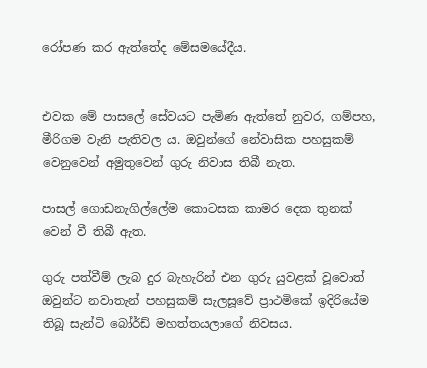රෝපණ කර ඇත්තේද මේසමයේදීය.


එවක මේ පාසලේ සේවයට පැමිණ ඇත්තේ නුවර, ගම්පහ, මීරිගම වැනි පැතිවල ය. ඔවුන්ගේ නේවාසික පහසුකම් වෙනුවෙන් අමුතුවෙන් ගුරු නිවාස තිබී නැත.

පාසල් ගොඩනැගිල්ලේම කොටසක කාමර දෙක තුනක් වෙන් වී තිබී ඇත.

ගුරු පත්වීම් ලැබ දුර බැහැරින් එන ගුරු යුවළක් වූවොත් ඔවුන්ට නවාතැන් පහසුකම් සැලසූවේ ප්‍රාථමිකේ ඉදිරියේම තිබූ සැන්ටි බෝර්ඩ් මහත්තයලාගේ නිවසය.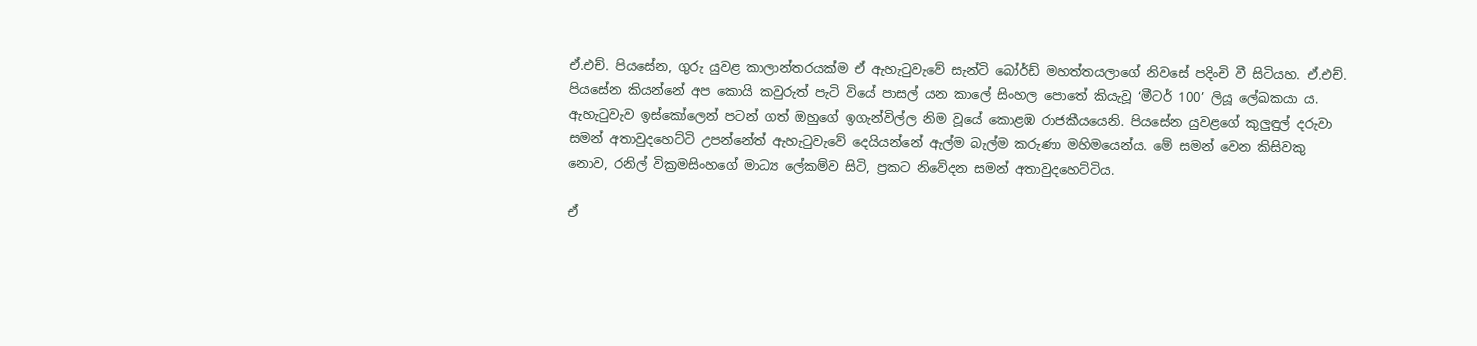ඒ.එච්. පියසේන, ගුරු යුවළ කාලාන්තරයක්ම ඒ ඇහැටුවැවේ සැන්ටි බෝර්ඩ් මහත්තයලාගේ නිවසේ පදිංචි වී සිටියහ. ඒ.එච්. පියසේන කියන්නේ අප කොයි කවුරුත් පැටි වියේ පාසල් යන කාලේ සිංහල පොතේ කියැවූ ‘මීටර් 100’ ලියූ ලේඛකයා ය. ඇහැටුවැව ඉස්කෝලෙන් පටන් ගත් ඔහුගේ ඉගැන්විල්ල නිම වූයේ කොළඹ රාජකීයයෙනි. පියසේන යුවළගේ කුලුඳුල් දරුවා සමන් අතාවුදහෙට්ටි උපන්නේත් ඇහැටුවැවේ දෙයියන්නේ ඇල්ම බැල්ම කරුණා මහිමයෙන්ය. මේ සමන් වෙන කිසිවකු නොව, රනිල් වික්‍රමසිංහගේ මාධ්‍ය ලේකම්ව සිටි, ප්‍රකට නිවේදන සමන් අතාවුදහෙට්ටිය.

ඒ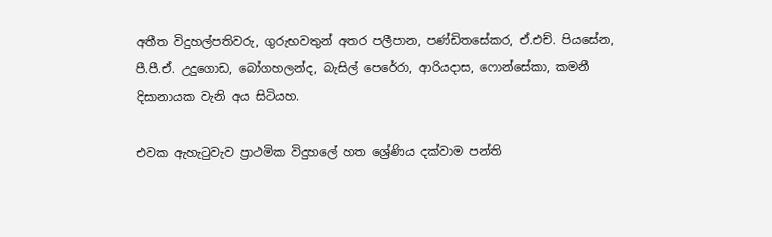අතීත විදුහල්පතිවරු, ගුරුභවතුන් අතර පලීපාන, පණ්ඩිතසේකර, ඒ.එච්. පියසේන, පී.පී.ඒ. උදුගොඩ, බෝගහලන්ද, බැසිල් පෙරේරා, ආරියදාස, ෆොන්සේකා, කමනී දිසානායක වැනි අය සිටියහ.

එවක ඇහැටුවැව ප්‍රාථමික විදුහලේ හත ශ්‍රේණිය දක්වාම පන්ති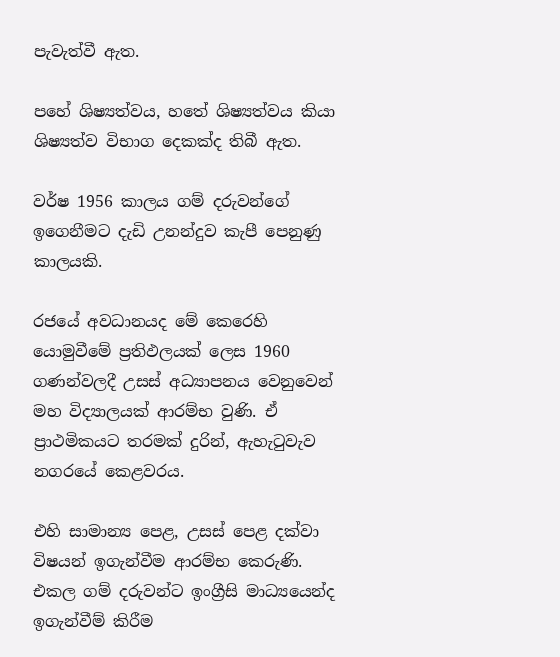පැවැත්වී ඇත.

පහේ ශිෂ්‍යත්වය, හතේ ශිෂ්‍යත්වය කියා ශිෂ්‍යත්ව විභාග දෙකක්ද තිබී ඇත.

වර්ෂ 1956 කාලය ගම් දරුවන්ගේ ඉගෙනීමට දැඩි උනන්දුව කැපී පෙනුණු කාලයකි.

රජයේ අවධානයද මේ කෙරෙහි යොමුවීමේ ප්‍රතිඵලයක් ලෙස 1960 ගණන්වලදී උසස් අධ්‍යාපනය වෙනුවෙන් මහ විද්‍යාලයක් ආරම්භ වුණි. ඒ ප්‍රාථමිකයට තරමක් දුරින්, ඇහැටුවැව නගරයේ කෙළවරය.

එහි සාමාන්‍ය පෙළ, උසස් පෙළ දක්වා විෂයන් ඉගැන්වීම ආරම්භ කෙරුණි. එකල ගම් දරුවන්ට ඉංග්‍රීසි මාධ්‍යයෙන්ද ඉගැන්වීම් කිරීම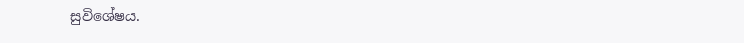සුවිශේෂය.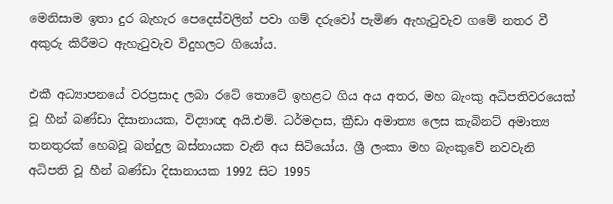මෙනිසාම ඉතා දුර බැහැර පෙදෙස්වලින් පවා ගම් දරුවෝ පැමිණ ඇහැටුවැව ගමේ නතර වී අකුරු කිරීමට ඇහැටුවැව විදුහලට ගියෝය.

එකී අධ්‍යාපනයේ වරප්‍රසාද ලබා රටේ තොටේ ඉහළට ගිය අය අතර, මහ බැංකු අධිපතිවරයෙක් වූ හීන් බණ්ඩා දිසානායක, විද්‍යාඥ අයි.එම්. ධර්මදාස, ක්‍රීඩා අමාත්‍ය ලෙස කැබිනට් අමාත්‍ය තනතුරක් හෙබවූ බන්දුල බස්නායක වැනි අය සිටියෝය. ශ්‍රී ලංකා මහ බැංකුවේ නවවැනි අධිපති වූ හීන් බණ්ඩා දිසානායක 1992 සිට 1995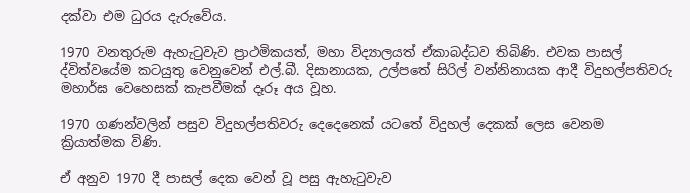දක්වා එම ධුරය දැරුවේය.

1970 වනතුරුම ඇහැටුවැව ප්‍රාථමිකයත්, මහා විද්‍යාලයත් ඒකාබද්ධව තිබිණි. එවක පාසල් ද්විත්වයේම කටයුතු වෙනුවෙන් එල්.බී. දිසානායක, උල්පතේ සිරිල් වන්නිනායක ආදී විදුහල්පතිවරු මහාර්ඝ වෙහෙසක් කැපවීමක් දෑරූ අය වූහ.

1970 ගණන්වලින් පසුව විදුහල්පතිවරු දෙදෙනෙක් යටතේ විදුහල් දෙකක් ලෙස වෙනම ක්‍රියාත්මක විණි.

ඒ අනුව 1970 දී පාසල් දෙක වෙන් වූ පසු ඇහැටුවැව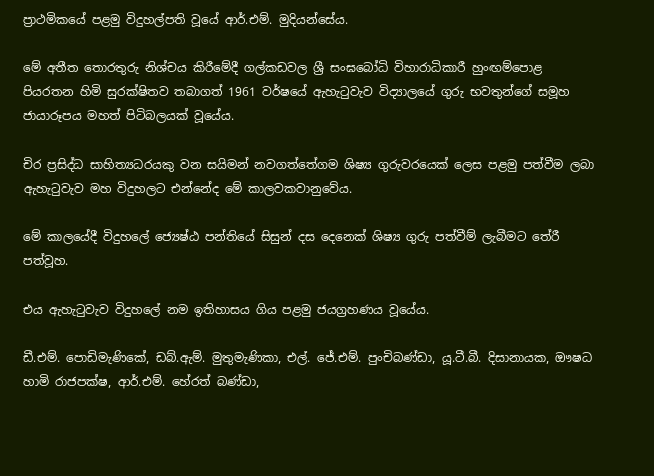ප්‍රාථමිකයේ පළමු විදුහල්පති වූයේ ආර්.එම්. මුදියන්සේය.

මේ අතීත තොරතුරු නිශ්චය කිරීමේදී ගල්කඩවල ශ්‍රී සංඝබෝධි විහාරාධිකාරී හුංඟම්පොළ පියරතන හිමි සුරක්ෂිතව තබාගත් 1961 වර්ෂයේ ඇහැටුවැව විද්‍යාලයේ ගුරු භවතුන්ගේ සමූහ ජායාරූපය මහත් පිටිබලයක් වූයේය.

චිර ප්‍රසිද්ධ සාහිත්‍යධරයකු වන සයිමන් නවගත්තේගම ශිෂ්‍ය ගුරුවරයෙක් ලෙස පළමු පත්වීම ලබා ඇහැටුවැව මහ විදුහලට එන්නේද මේ කාලවකවානුවේය.

මේ කාලයේදී විදුහලේ ජ්‍යෙෂ්ඨ පන්තියේ සිසුන් දස දෙනෙක් ශිෂ්‍ය ගුරු පත්වීම් ලැබීමට තේරී පත්වූහ.

එය ඇහැටුවැව විදුහලේ නම ඉතිහාසය ගිය පළමු ජයග්‍රහණය වූයේය.

ඩී.එම්. පොඩිමැණිකේ, ඩබ්.ඇම්. මුතුමැණිකා, එල්. ජේ.එම්. පුංචිබණ්ඩා, යූ.ටී.බී. දිසානායක, ඖෂධ හාමි රාජපක්ෂ, ආර්.එම්. හේරත් බණ්ඩා,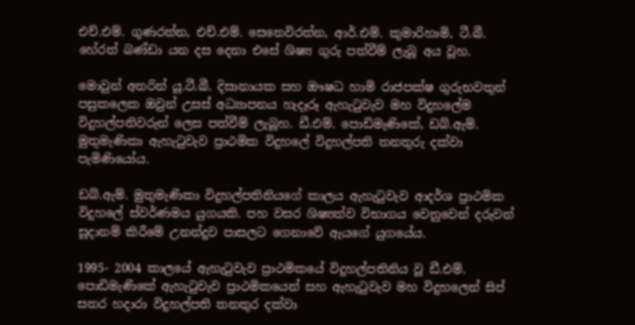එච්.එම්. ගුණරත්න, එච්.එම්. සෙනෙවිරත්න, ආර්.එම්. කුමාරිහාමි, ටී.බී. හේරත් බණ්ඩා යන දස දෙනා එසේ ශිෂ්‍ය ගුරු පත්වීම් ලැබූ අය වූහ.

මොවුන් අතරින් යූ.ටී.බී. දිසානායක සහ ඖෂධ හාමි රාජපක්ෂ ගුරුභවතුන් පසුකලෙක ඔවුන් උසස් අධ්‍යාපනය හැදෑරූ ඇහැටුවැව මහ විදුහලේම විදුහල්පතිවරුන් ලෙස පත්වීම් ලැබූහ. ඩී.එම්. පොඩිමැණිකේ, ඩබ්.ඇම්. මුතුමැණිකා ඇහැටුවැව ප්‍රාථමික විදුහලේ විදුහල්පති තනතුරු දක්වා පැමිණියෝය.

ඩබ්.ඇම්. මුතුමැණිකා විදුහල්පතිනියගේ කාලය ඇහැටුවැව ආදර්ශ ප්‍රාථමික විදුහලේ ස්වර්ණමය යුගයකි. පහ වසර ශිෂ්‍යත්ව විභාගය වෙනුවෙන් දරුවන් සූදානම් කිරීමේ උනන්දුව පාසලට ගෙනාවේ ඇයගේ යුගයේය.

1995- 2004 කාලයේ ඇහැටුවැව ප්‍රාථමිකයේ විදුහල්පතිනිය වූ ඩී.එම්. පොඩිමැණිකේ ඇහැටුවැව ප්‍රාථමිකයෙන් සහ ඇහැටුවැව මහ විදුහලෙන් සිප් සතර හදාරා විදුහල්පති තනතුර දක්වා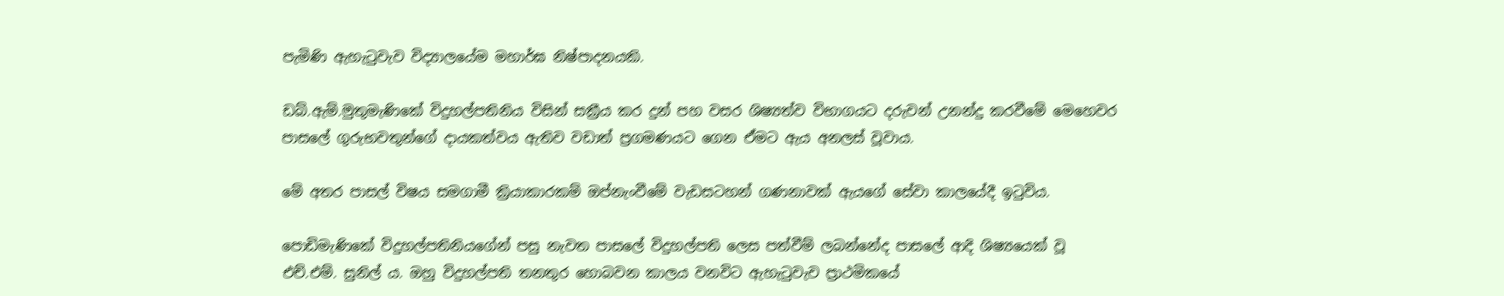පැමිණි ඇහැටුවැව විද්‍යාලයේම මහාර්ඝ නිෂ්පාදනයකි.

ඩබ්.ඇම්.මුතුමැණිකේ විදුහල්පතිනිය විසින් සක්‍රීය කර දුන් පහ වසර ශිෂ්‍යත්ව විභාගයට දරුවන් උනන්දු කරවීමේ මෙහෙවර පාසලේ ගුරුභවතුන්ගේ දායකත්වය ඇතිව වඩාත් ප්‍රගමණයට ගෙන ඒමට ඇය අනලස් වූවාය.

මේ අතර පාසල් විෂය සමගාමී ක්‍රියාකාරකම් ඔප්නැංවීමේ වැඩසටහන් ගණනාවක් ඇයගේ සේවා කාලයේදී ඉටුවිය.

පොඩිමැණිකේ විදුහල්පතිනියගේන් පසු නැවත පාසලේ විදුහල්පති ලෙස පත්වීම් ලබන්නේද පාසලේ ආදි ශිෂ්‍යයෙක් වූ එච්.එම්. සුනිල් ය. ඔහු විදුහල්පති තනතුර හොබවන කාලය වනවිට ඇහැටුවැව ප්‍රාථමිකයේ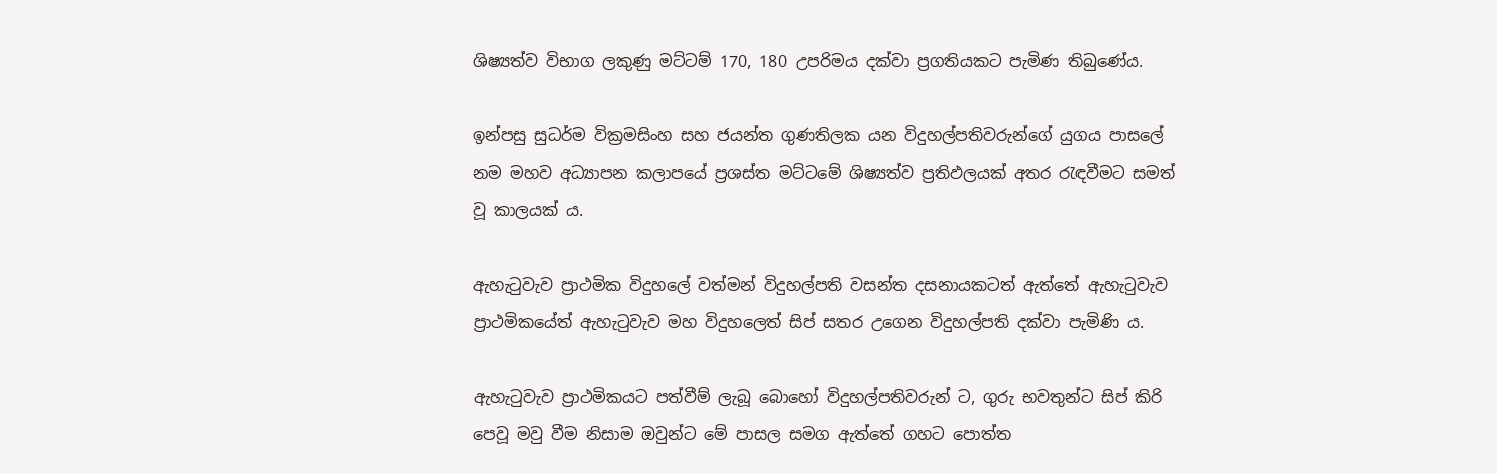ශිෂ්‍යත්ව විභාග ලකුණු මට්ටම් 170, 180 උපරිමය දක්වා ප්‍රගතියකට පැමිණ තිබුණේය.

ඉන්පසු සුධර්ම වික්‍රමසිංහ සහ ජයන්ත ගුණතිලක යන විදුහල්පතිවරුන්ගේ යුගය පාසලේ නම මහව අධ්‍යාපන කලාපයේ ප්‍රශස්ත මට්ටමේ ශිෂ්‍යත්ව ප්‍රතිඵලයක් අතර රැඳවීමට සමත් වූ කාලයක් ය.

ඇහැටුවැව ප්‍රාථමික විදුහලේ වත්මන් විදුහල්පති වසන්ත දසනායකටත් ඇත්තේ ඇහැටුවැව ප්‍රාථමිකයේත් ඇහැටුවැව මහ විදුහලෙත් සිප් සතර උගෙන විදුහල්පති දක්වා පැමිණි ය.

ඇහැටුවැව ප්‍රාථමිකයට පත්වීම් ලැබූ බොහෝ විදුහල්පතිවරුන් ට, ගුරු භවතුන්ට සිප් කිරි පෙවූ මවු වීම නිසාම ඔවුන්ට මේ පාසල සමග ඇත්තේ ගහට පොත්ත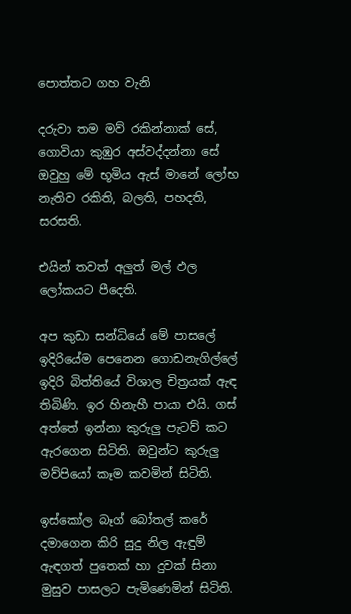පොත්තට ගහ වැනි

දරුවා තම මව් රකින්නාක් සේ, ගොවියා කුඹුර අස්වද්දන්නා සේ ඔවුහු මේ භූමිය ඇස් මානේ ලෝභ නැතිව රකිති, බලති, පහදති, සරසති.

එයින් තවත් අලුත් මල් ඵල ලෝකයට පීදෙති.

අප කුඩා සන්ධියේ මේ පාසලේ ඉදිරියේම පෙනෙන ගොඩනැගිල්ලේ ඉදිරි බිත්තියේ විශාල චිත්‍රයක් ඇඳ තිබිණි. ඉර හිනැහී පායා එයි. ගස් අත්තේ ඉන්නා කුරුලු පැටව් කට ඇරගෙන සිටිති. ඔවුන්ට කුරුලු මව්පියෝ කෑම කවමින් සිටිති.

ඉස්කෝල බෑග් බෝතල් කරේ දමාගෙන කිරි සුදු නිල ඇඳුම් ඇඳගත් පුතෙක් හා දුවක් සිනා මුසුව පාසලට පැමිණෙමින් සිටිති.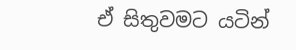ඒ සිතුවමට යටින්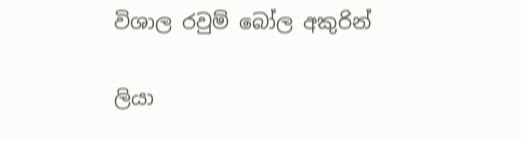විශාල රවුම් බෝල අකුරින්

ලියා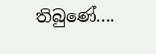තිබුණේ....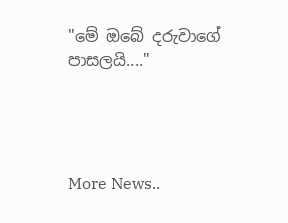"මේ ඔබේ දරුවාගේ පාසලයි...."




More News..